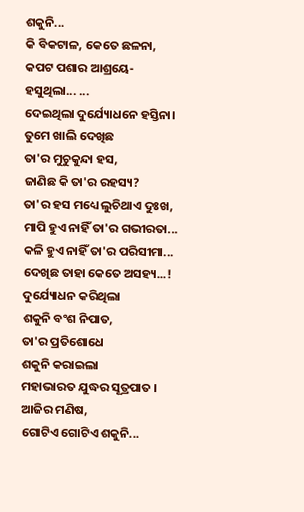ଶକୁନି...
କି ବିକଟାଳ, କେତେ ଛଳନା,
କପଟ ପଶାର ଆଶ୍ରୟେ-
ହସୁଥିଲା... ...
ଦେଇଥିଲା ଦୁର୍ଯ୍ୟୋଧନେ ହସ୍ତିନା।
ତୁମେ ଖାଲି ଦେଖିଛ
ତା'ର ମୁଚୁକୁନ୍ଦା ହସ,
ଜାଣିଛ କି ତା'ର ରହସ୍ୟ?
ତା'ର ହସ ମଧ୍ୟେ ଲୁଚିଥାଏ ଦୁଃଖ,
ମାପି ହୁଏ ନାହିଁ ତା'ର ଗଭୀରତା...
କଳି ହୁଏ ନାହିଁ ତା'ର ପରିସୀମା...
ଦେଖିଛ ତାହା କେତେ ଅସହ୍ୟ...!
ଦୁର୍ଯ୍ୟୋଧନ କରିଥିଲା
ଶକୁନି ବଂଶ ନିପାତ,
ତା'ର ପ୍ରତିଶୋଧେ
ଶକୁନି କରାଇଲା
ମହାଭାରତ ଯୁଦ୍ଧର ସୂତ୍ରପାତ ।
ଆଜିର ମଣିଷ,
ଗୋଟିଏ ଗୋଟିଏ ଶକୁନି...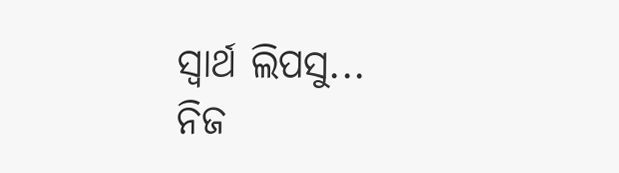ସ୍ଵାର୍ଥ ଲିପସୁ...
ନିଜ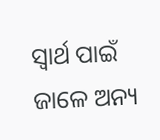ସ୍ଵାର୍ଥ ପାଇଁ
ଜାଳେ ଅନ୍ୟ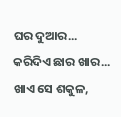ଘର ଦୁଆର...
କରିଦିଏ ଛାର ଖାର...
ଖାଏ ସେ ଶକୁଳ,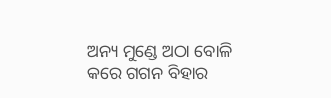ଅନ୍ୟ ମୁଣ୍ଡେ ଅଠା ବୋଳି
କରେ ଗଗନ ବିହାର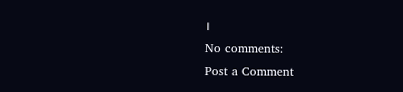।
No comments:
Post a Comment